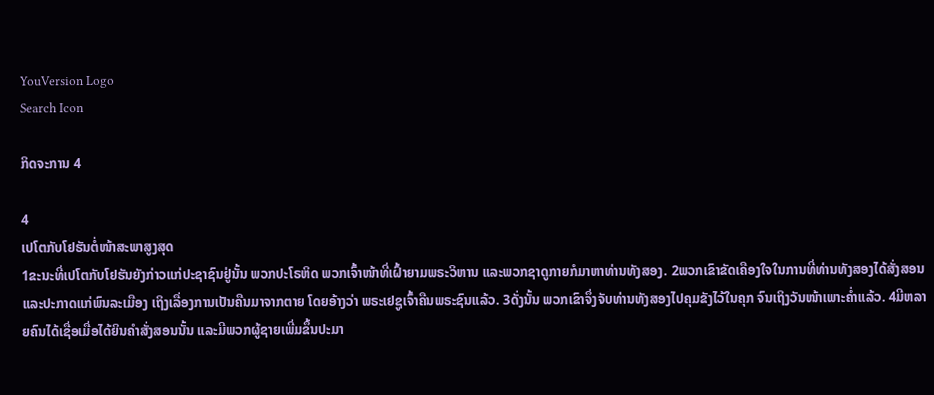YouVersion Logo
Search Icon

ກິດຈະການ 4

4
ເປໂຕກັບໂຢຮັນຕໍ່ໜ້າສະພາສູງສຸດ
1ຂະນະທີ່ເປໂຕກັບໂຢຮັນຍັງກ່າວແກ່ປະຊາຊົນຢູ່ນັ້ນ ພວກປະໂຣຫິດ ພວກເຈົ້າໜ້າທີ່ເຝົ້າຍາມພຣະວິຫານ ແລະພວກຊາດູກາຍກໍມາຫາທ່ານທັງສອງ. 2ພວກເຂົາຂັດເຄືອງໃຈໃນການທີ່ທ່ານທັງສອງໄດ້ສັ່ງສອນ ແລະປະກາດແກ່ພົນລະເມືອງ ເຖິງເລື່ອງການເປັນຄືນມາຈາກຕາຍ ໂດຍອ້າງວ່າ ພຣະເຢຊູເຈົ້າຄືນພຣະຊົນແລ້ວ. 3ດັ່ງນັ້ນ ພວກເຂົາຈຶ່ງຈັບທ່ານທັງສອງໄປຄຸມຂັງໄວ້ໃນຄຸກ ຈົນເຖິງວັນໜ້າເພາະຄໍ່າແລ້ວ. 4ມີຫລາຍຄົນໄດ້ເຊື່ອເມື່ອໄດ້ຍິນຄຳສັ່ງສອນນັ້ນ ແລະມີພວກຜູ້ຊາຍເພີ່ມຂຶ້ນປະມາ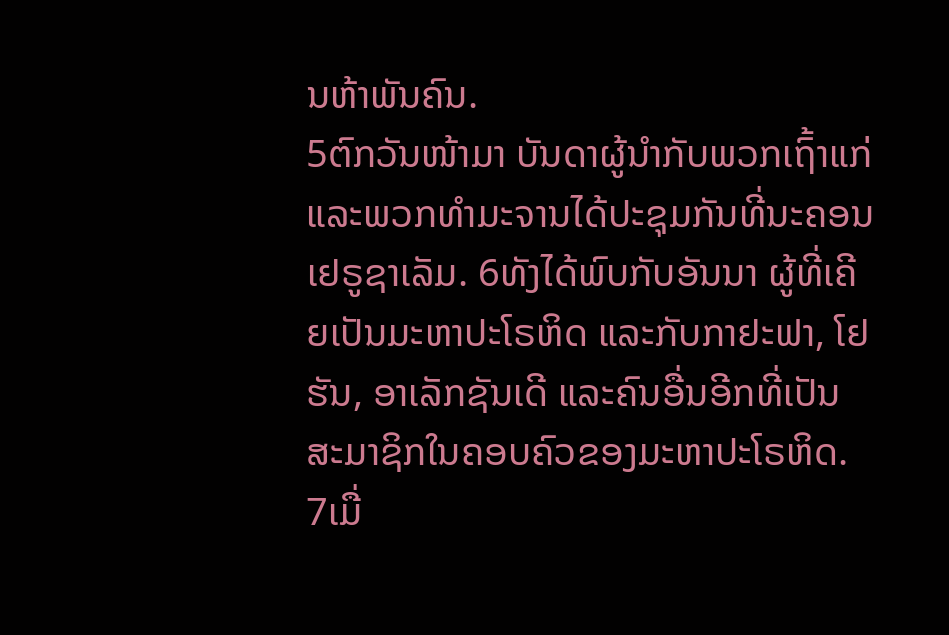ນຫ້າພັນຄົນ.
5ຕົກວັນໜ້າມາ ບັນດາຜູ້ນຳກັບພວກເຖົ້າແກ່ ແລະພວກທຳມະຈານໄດ້ປະຊຸມກັນທີ່ນະຄອນເຢຣູຊາເລັມ. 6ທັງໄດ້ພົບກັບອັນນາ ຜູ້ທີ່ເຄີຍເປັນມະຫາປະໂຣຫິດ ແລະກັບກາຢະຟາ, ໂຢຮັນ, ອາເລັກຊັນເດີ ແລະຄົນອື່ນອີກທີ່ເປັນສະມາຊິກໃນຄອບຄົວຂອງມະຫາປະໂຣຫິດ. 7ເມື່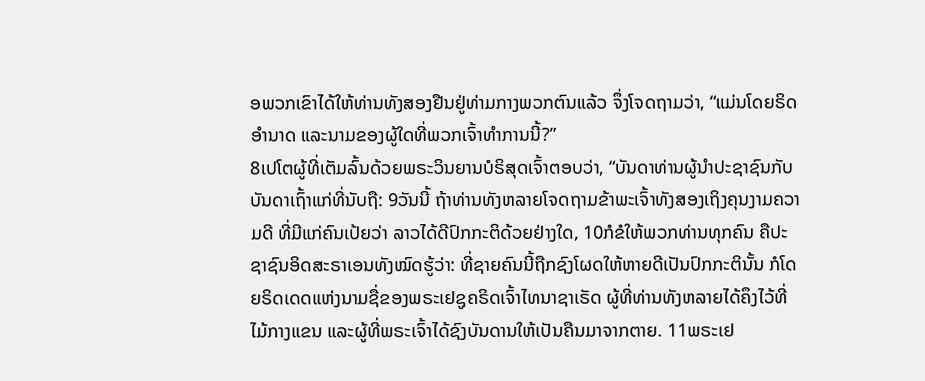ອພວກເຂົາໄດ້ໃຫ້ທ່ານທັງສອງຢືນຢູ່ທ່າມກາງພວກຕົນແລ້ວ ຈຶ່ງໂຈດຖາມວ່າ, “ແມ່ນໂດຍຣິດອຳນາດ ແລະນາມຂອງຜູ້ໃດທີ່ພວກເຈົ້າທຳການນີ້?”
8ເປໂຕຜູ້ທີ່ເຕັມລົ້ນດ້ວຍພຣະວິນຍານບໍຣິສຸດເຈົ້າຕອບວ່າ, “ບັນດາທ່ານຜູ້ນຳປະຊາຊົນກັບບັນດາເຖົ້າແກ່ທີ່ນັບຖື: 9ວັນນີ້ ຖ້າທ່ານທັງຫລາຍໂຈດຖາມຂ້າພະເຈົ້າທັງສອງເຖິງຄຸນງາມຄວາມດີ ທີ່ມີແກ່ຄົນເປ້ຍວ່າ ລາວໄດ້ດີປົກກະຕິດ້ວຍຢ່າງໃດ, 10ກໍຂໍໃຫ້ພວກທ່ານທຸກຄົນ ຄືປະຊາຊົນອິດສະຣາເອນທັງໝົດຮູ້ວ່າ: ທີ່ຊາຍຄົນນີ້ຖືກຊົງໂຜດໃຫ້ຫາຍດີເປັນປົກກະຕິນັ້ນ ກໍໂດຍຣິດເດດແຫ່ງນາມຊື່ຂອງພຣະເຢຊູຄຣິດເຈົ້າໄທນາຊາເຣັດ ຜູ້ທີ່ທ່ານທັງຫລາຍໄດ້ຄຶງໄວ້ທີ່ໄມ້ກາງແຂນ ແລະຜູ້ທີ່ພຣະເຈົ້າໄດ້ຊົງບັນດານໃຫ້ເປັນຄືນມາຈາກຕາຍ. 11ພຣະເຢ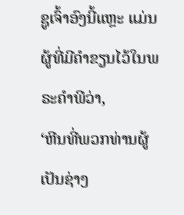ຊູເຈົ້າອົງນີ້ແຫຼະ ແມ່ນຜູ້ທີ່ມີຄຳຂຽນໄວ້ໃນພຣະຄຳພີວ່າ,
‘ຫີນທີ່ພວກທ່ານຜູ້ເປັນຊ່າງ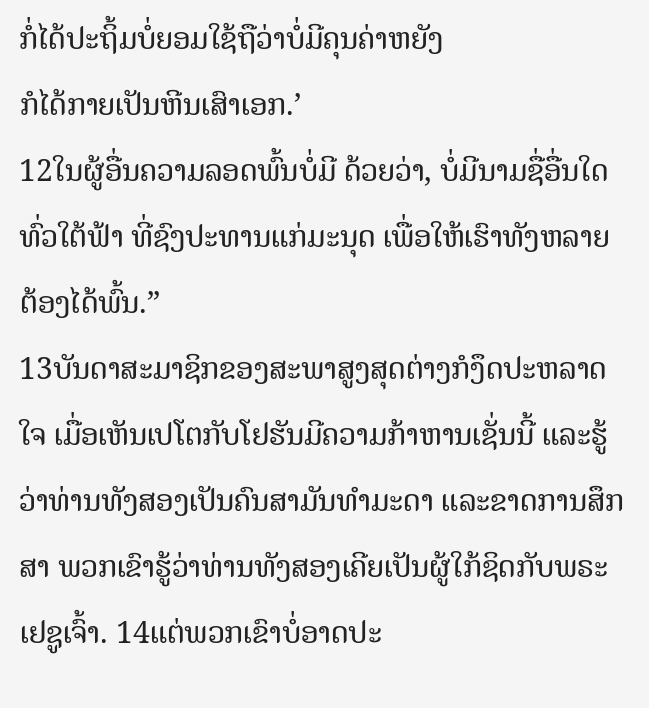ກໍ່ໄດ້ປະຖິ້ມບໍ່ຍອມໃຊ້ຖືວ່າບໍ່ມີຄຸນຄ່າຫຍັງ
ກໍໄດ້ກາຍເປັນຫີນເສົາເອກ.’
12ໃນຜູ້ອື່ນຄວາມລອດພົ້ນບໍ່ມີ ດ້ວຍວ່າ, ບໍ່ມີນາມຊື່ອື່ນໃດທົ່ວໃຕ້ຟ້າ ທີ່ຊົງປະທານແກ່ມະນຸດ ເພື່ອໃຫ້ເຮົາທັງຫລາຍຕ້ອງໄດ້ພົ້ນ.”
13ບັນດາສະມາຊິກຂອງສະພາສູງສຸດຕ່າງກໍງຶດປະຫລາດໃຈ ເມື່ອເຫັນເປໂຕກັບໂຢຮັນມີຄວາມກ້າຫານເຊັ່ນນີ້ ແລະຮູ້ວ່າທ່ານທັງສອງເປັນຄົນສາມັນທຳມະດາ ແລະຂາດການສຶກສາ ພວກເຂົາຮູ້ວ່າທ່ານທັງສອງເຄີຍເປັນຜູ້ໃກ້ຊິດກັບພຣະເຢຊູເຈົ້າ. 14ແຕ່ພວກເຂົາບໍ່ອາດປະ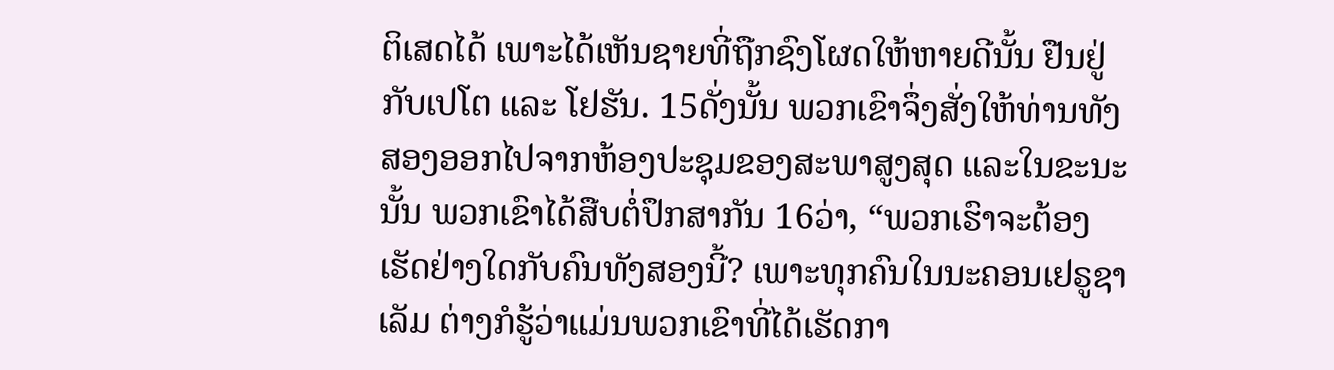ຕິເສດໄດ້ ເພາະໄດ້ເຫັນຊາຍທີ່ຖືກຊົງໂຜດໃຫ້ຫາຍດີນັ້ນ ຢືນຢູ່ກັບເປໂຕ ແລະ ໂຢຮັນ. 15ດັ່ງນັ້ນ ພວກເຂົາຈຶ່ງສັ່ງໃຫ້ທ່ານທັງສອງອອກໄປຈາກຫ້ອງປະຊຸມຂອງສະພາສູງສຸດ ແລະໃນຂະນະນັ້ນ ພວກເຂົາໄດ້ສືບຕໍ່ປຶກສາກັນ 16ວ່າ, “ພວກເຮົາຈະຕ້ອງເຮັດຢ່າງໃດກັບຄົນທັງສອງນີ້? ເພາະທຸກຄົນໃນນະຄອນເຢຣູຊາເລັມ ຕ່າງກໍຮູ້ວ່າແມ່ນພວກເຂົາທີ່ໄດ້ເຮັດກາ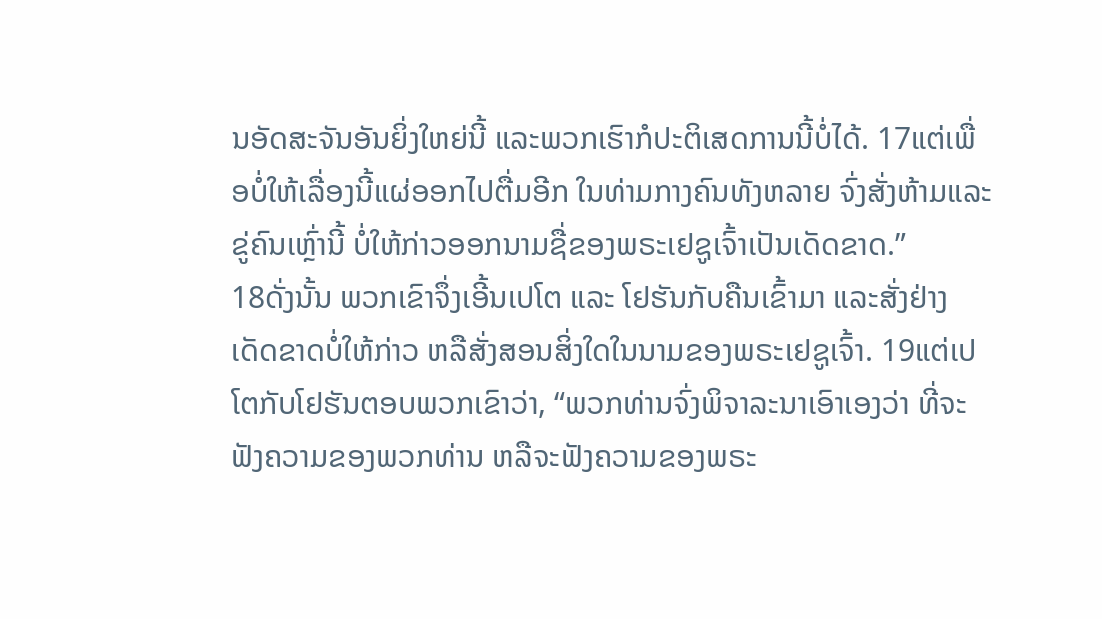ນອັດສະຈັນອັນຍິ່ງໃຫຍ່ນີ້ ແລະພວກເຮົາກໍປະຕິເສດການນີ້ບໍ່ໄດ້. 17ແຕ່ເພື່ອບໍ່ໃຫ້ເລື່ອງນີ້ແຜ່ອອກໄປຕື່ມອີກ ໃນທ່າມກາງຄົນທັງຫລາຍ ຈົ່ງສັ່ງຫ້າມແລະຂູ່ຄົນເຫຼົ່ານີ້ ບໍ່ໃຫ້ກ່າວອອກນາມຊື່ຂອງພຣະເຢຊູເຈົ້າເປັນເດັດຂາດ.”
18ດັ່ງນັ້ນ ພວກເຂົາຈຶ່ງເອີ້ນເປໂຕ ແລະ ໂຢຮັນກັບຄືນເຂົ້າມາ ແລະສັ່ງຢ່າງເດັດຂາດບໍ່ໃຫ້ກ່າວ ຫລືສັ່ງສອນສິ່ງໃດໃນນາມຂອງພຣະເຢຊູເຈົ້າ. 19ແຕ່ເປໂຕກັບໂຢຮັນຕອບພວກເຂົາວ່າ, “ພວກທ່ານຈົ່ງພິຈາລະນາເອົາເອງວ່າ ທີ່ຈະຟັງຄວາມຂອງພວກທ່ານ ຫລືຈະຟັງຄວາມຂອງພຣະ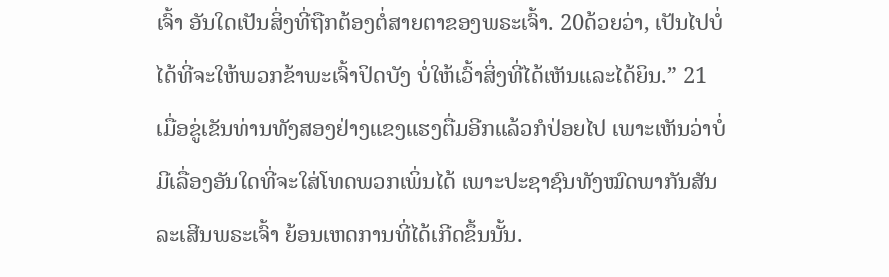ເຈົ້າ ອັນໃດເປັນສິ່ງທີ່ຖືກຕ້ອງຕໍ່ສາຍຕາຂອງພຣະເຈົ້າ. 20ດ້ວຍວ່າ, ເປັນໄປບໍ່ໄດ້ທີ່ຈະໃຫ້ພວກຂ້າພະເຈົ້າປິດບັງ ບໍ່ໃຫ້ເວົ້າສິ່ງທີ່ໄດ້ເຫັນແລະໄດ້ຍິນ.” 21ເມື່ອຂູ່ເຂັນທ່ານທັງສອງຢ່າງແຂງແຮງຕື່ມອີກແລ້ວກໍປ່ອຍໄປ ເພາະເຫັນວ່າບໍ່ມີເລື່ອງອັນໃດທີ່ຈະໃສ່ໂທດພວກເພິ່ນໄດ້ ເພາະປະຊາຊົນທັງໝົດພາກັນສັນລະເສີນພຣະເຈົ້າ ຍ້ອນເຫດການທີ່ໄດ້ເກີດຂຶ້ນນັ້ນ.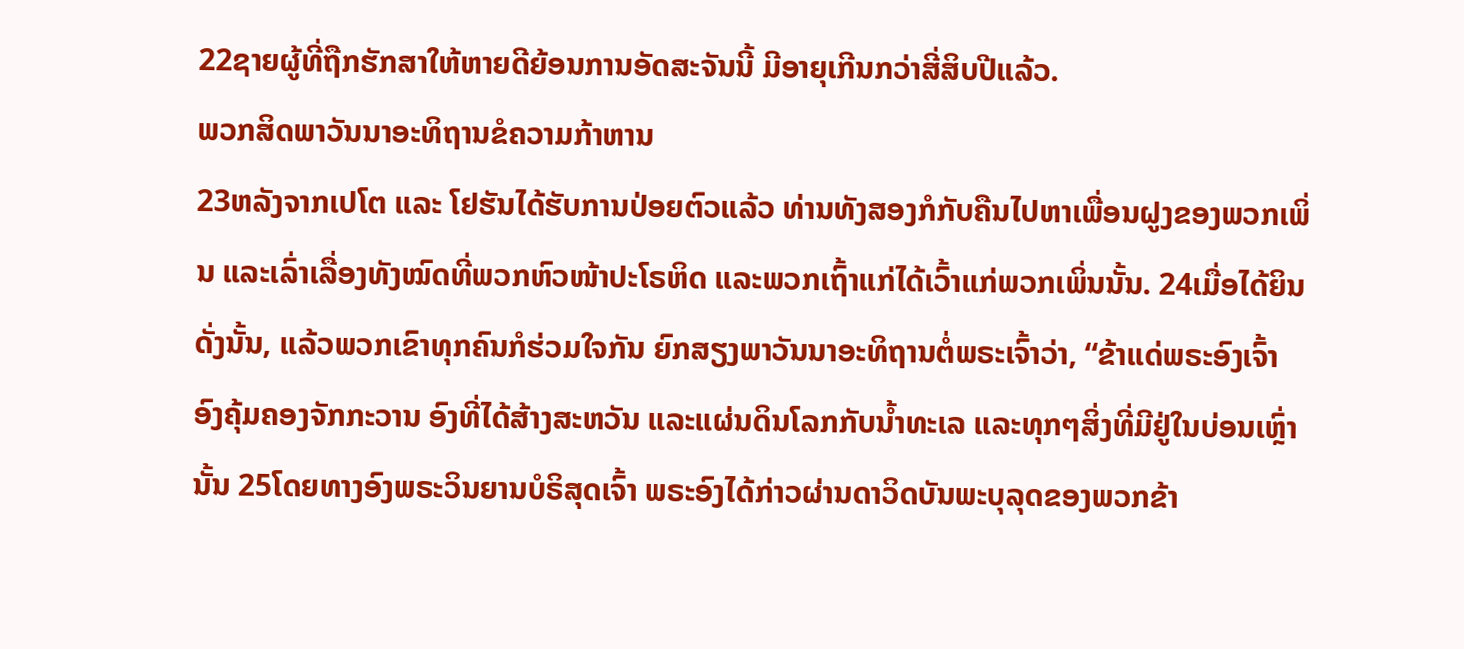22ຊາຍຜູ້ທີ່ຖືກຮັກສາໃຫ້ຫາຍດີຍ້ອນການອັດສະຈັນນີ້ ມີອາຍຸເກີນກວ່າສີ່ສິບປີແລ້ວ.
ພວກສິດພາວັນນາອະທິຖານຂໍຄວາມກ້າຫານ
23ຫລັງຈາກເປໂຕ ແລະ ໂຢຮັນໄດ້ຮັບການປ່ອຍຕົວແລ້ວ ທ່ານທັງສອງກໍກັບຄືນໄປຫາເພື່ອນຝູງຂອງພວກເພິ່ນ ແລະເລົ່າເລື່ອງທັງໝົດທີ່ພວກຫົວໜ້າປະໂຣຫິດ ແລະພວກເຖົ້າແກ່ໄດ້ເວົ້າແກ່ພວກເພິ່ນນັ້ນ. 24ເມື່ອໄດ້ຍິນດັ່ງນັ້ນ, ແລ້ວພວກເຂົາທຸກຄົນກໍຮ່ວມໃຈກັນ ຍົກສຽງພາວັນນາອະທິຖານຕໍ່ພຣະເຈົ້າວ່າ, “ຂ້າແດ່ພຣະອົງເຈົ້າ ອົງຄຸ້ມຄອງຈັກກະວານ ອົງທີ່ໄດ້ສ້າງສະຫວັນ ແລະແຜ່ນດິນໂລກກັບນໍ້າທະເລ ແລະທຸກໆສິ່ງທີ່ມີຢູ່ໃນບ່ອນເຫຼົ່ານັ້ນ 25ໂດຍທາງອົງພຣະວິນຍານບໍຣິສຸດເຈົ້າ ພຣະອົງໄດ້ກ່າວຜ່ານດາວິດບັນພະບຸລຸດຂອງພວກຂ້າ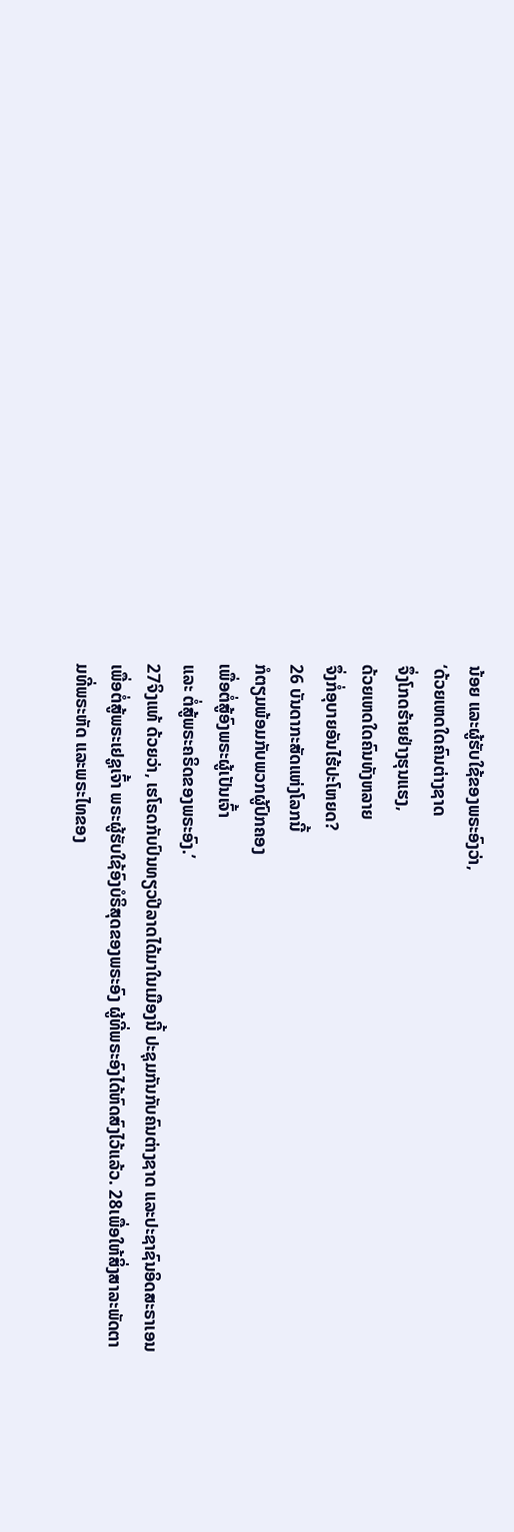ນ້ອຍ ແລະຜູ້ຮັບໃຊ້ຂອງພຣະອົງວ່າ,
‘ດ້ວຍເຫດໃດຄົນຕ່າງຊາດ
ຈຶ່ງໂກດຮ້າຍຢ່າງຮຸນແຮງ,
ດ້ວຍເຫດໃດຄົນທັງຫລາຍ
ຈຶ່ງກໍ່ອຸບາຍອັນໄຮ້ປະໂຫຍດ?
26 ບັນດາກະສັດແຫ່ງໂລກນີ້
ກໍຕຽມພ້ອມກັບພວກຜູ້ປົກຄອງ
ເພື່ອຕໍ່ສູ້ອົງພຣະຜູ້ເປັນເຈົ້າ
ແລະ ຕໍ່ສູ້ພຣະຄຣິດຂອງພຣະອົງ.’
27ຈິງແທ້ ດ້ວຍວ່າ, ເຮໂຣດກັບປົນທຽວປີລາດໄດ້ມາໃນເມືອງນີ້ ປະຊຸມກັນກັບຄົນຕ່າງຊາດ ແລະປະຊາຊົນອິດສະຣາເອນ ເພື່ອຕໍ່ສູ້ພຣະເຢຊູເຈົ້າ ພຣະຜູ້ຮັບໃຊ້ອົງບໍຣິສຸດຂອງພຣະອົງ ຜູ້ທີ່ພຣະອົງໄດ້ຫົດສົງໄວ້ແລ້ວ. 28ເພື່ອໃຫ້ສິ່ງສາລະພັດຕາມທີ່ພຣະຫັດ ແລະພຣະໄທຂອງ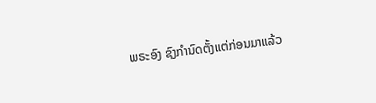ພຣະອົງ ຊົງກຳນົດຕັ້ງແຕ່ກ່ອນມາແລ້ວ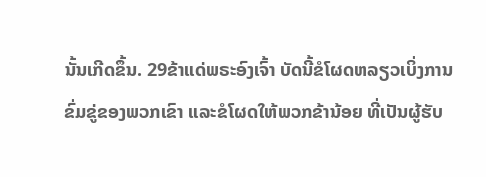ນັ້ນເກີດຂຶ້ນ. 29ຂ້າແດ່ພຣະອົງເຈົ້າ ບັດນີ້ຂໍໂຜດຫລຽວເບິ່ງການຂົ່ມຂູ່ຂອງພວກເຂົາ ແລະຂໍໂຜດໃຫ້ພວກຂ້ານ້ອຍ ທີ່ເປັນຜູ້ຮັບ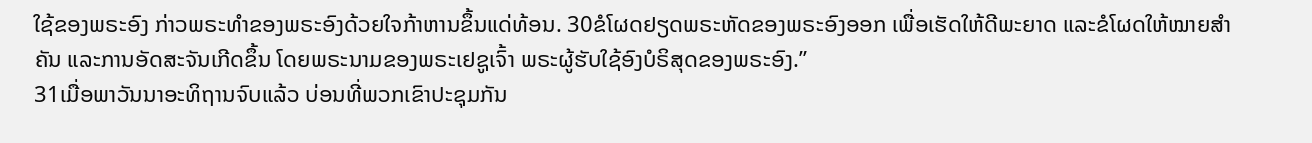ໃຊ້ຂອງພຣະອົງ ກ່າວພຣະທຳຂອງພຣະອົງດ້ວຍໃຈກ້າຫານຂຶ້ນແດ່ທ້ອນ. 30ຂໍໂຜດຢຽດພຣະຫັດຂອງພຣະອົງອອກ ເພື່ອເຮັດໃຫ້ດີພະຍາດ ແລະຂໍໂຜດໃຫ້ໝາຍສຳຄັນ ແລະການອັດສະຈັນເກີດຂຶ້ນ ໂດຍພຣະນາມຂອງພຣະເຢຊູເຈົ້າ ພຣະຜູ້ຮັບໃຊ້ອົງບໍຣິສຸດຂອງພຣະອົງ.”
31ເມື່ອພາວັນນາອະທິຖານຈົບແລ້ວ ບ່ອນທີ່ພວກເຂົາປະຊຸມກັນ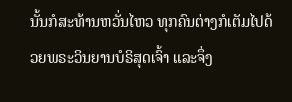ນັ້ນກໍສະທ້ານຫວັ່ນໄຫວ ທຸກຄົນຕ່າງກໍເຕັມໄປດ້ວຍພຣະວິນຍານບໍຣິສຸດເຈົ້າ ແລະຈຶ່ງ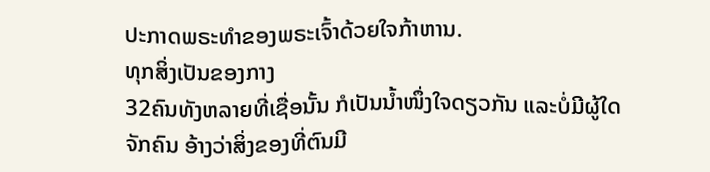ປະກາດພຣະທຳຂອງພຣະເຈົ້າດ້ວຍໃຈກ້າຫານ.
ທຸກສິ່ງເປັນຂອງກາງ
32ຄົນທັງຫລາຍທີ່ເຊື່ອນັ້ນ ກໍເປັນນໍ້າໜຶ່ງໃຈດຽວກັນ ແລະບໍ່ມີຜູ້ໃດຈັກຄົນ ອ້າງວ່າສິ່ງຂອງທີ່ຕົນມີ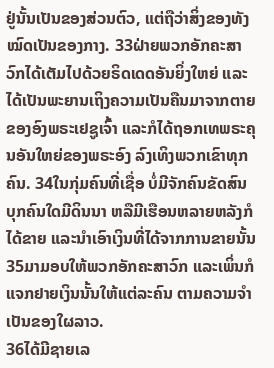ຢູ່ນັ້ນເປັນຂອງສ່ວນຕົວ, ແຕ່ຖືວ່າສິ່ງຂອງທັງໝົດເປັນຂອງກາງ. 33ຝ່າຍພວກອັກຄະສາວົກໄດ້ເຕັມໄປດ້ວຍຣິດເດດອັນຍິ່ງໃຫຍ່ ແລະໄດ້ເປັນພະຍານເຖິງຄວາມເປັນຄືນມາຈາກຕາຍຂອງອົງພຣະເຢຊູເຈົ້າ ແລະກໍໄດ້ຖອກເທພຣະຄຸນອັນໃຫຍ່ຂອງພຣະອົງ ລົງເທິງພວກເຂົາທຸກຄົນ. 34ໃນກຸ່ມຄົນທີ່ເຊື່ອ ບໍ່ມີຈັກຄົນຂັດສົນ ບຸກຄົນໃດມີດິນນາ ຫລືມີເຮືອນຫລາຍຫລັງກໍໄດ້ຂາຍ ແລະນຳເອົາເງິນທີ່ໄດ້ຈາກການຂາຍນັ້ນ 35ມາມອບໃຫ້ພວກອັກຄະສາວົກ ແລະເພິ່ນກໍແຈກຢາຍເງິນນັ້ນໃຫ້ແຕ່ລະຄົນ ຕາມຄວາມຈຳເປັນຂອງໃຜລາວ.
36ໄດ້ມີຊາຍເລ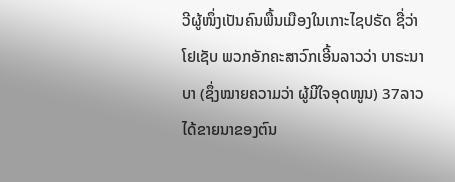ວີຜູ້ໜຶ່ງເປັນຄົນພື້ນເມືອງໃນເກາະໄຊປຣັດ ຊື່ວ່າ ໂຢເຊັບ ພວກອັກຄະສາວົກເອີ້ນລາວວ່າ ບາຣະນາບາ (ຊຶ່ງໝາຍຄວາມວ່າ ຜູ້ມີໃຈອຸດໜູນ) 37ລາວໄດ້ຂາຍນາຂອງຕົນ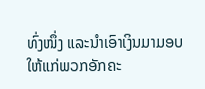ທົ່ງໜຶ່ງ ແລະນຳເອົາເງິນມາມອບໃຫ້ແກ່ພວກອັກຄະ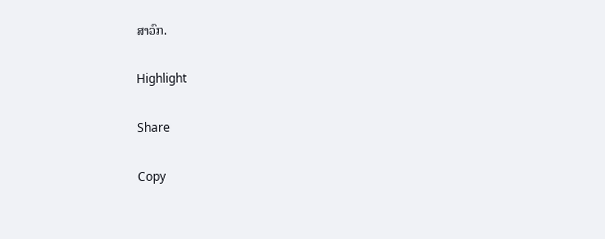ສາວົກ.

Highlight

Share

Copy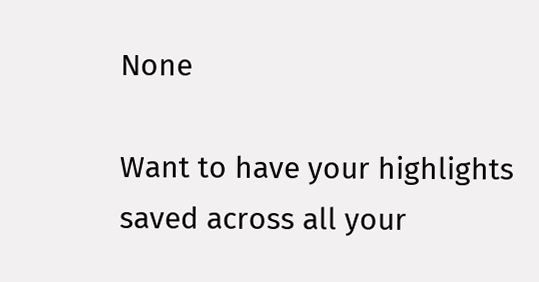None

Want to have your highlights saved across all your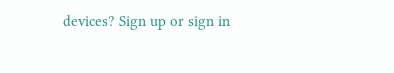devices? Sign up or sign in